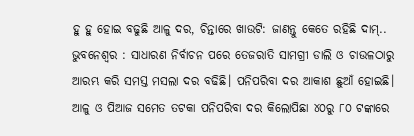ହୁ ହୁ ହୋଇ ବଢୁଛି ଆଳୁ ଦର, ଚିନ୍ତାରେ ଖାଉଟି: ଜାଣନ୍ତୁ କେତେ ରହିଛି ଦାମ୍..
ଭୁବନେଶ୍ବର : ସାଧାରଣ ନିର୍ବାଚନ ପରେ ତେଜରାତି ସାମଗ୍ରୀ ଡାଲି ଓ ଚାଉଳଠାରୁ ଆରମ୍ଭ କରି ସମସ୍ତ ମସଲା ଦର ବଢିଛି। ପନିପରିବା ଦର ଆକାଶ ଛୁଆଁ ହୋଇଛି। ଆଳୁ ଓ ପିଆଜ ସମେତ ତଟକା ପନିପରିବା ଦର କିଲୋପିଛା ୪୦ରୁ ୮୦ ଟଙ୍କାରେ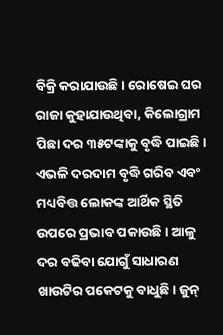ବିକ୍ରି କରାଯାଉଛି। ରୋଷେଇ ଘର ରାଜା କୁହାଯାଉଥିବା, କିଲୋଗ୍ରାମ ପିଛା ଦର ୩୫ଟଙ୍କାକୁ ବୃଦ୍ଧି ପାଇଛି। ଏଭଳି ଦରଦାମ ବୃଦ୍ଧି ଗରିବ ଏବଂ ମଧ୍ୟବିତ୍ତ ଲୋକଙ୍କ ଆର୍ଥିକ ସ୍ଥିତି ଉପରେ ପ୍ରଭାବ ପକାଉଛି। ଆଳୁ ଦର ବଢିବା ଯୋଗୁଁ ସାଧାରଣ ଖାଉଟିର ପକେଟକୁ ବାଧୁଛି। ଜୁନ୍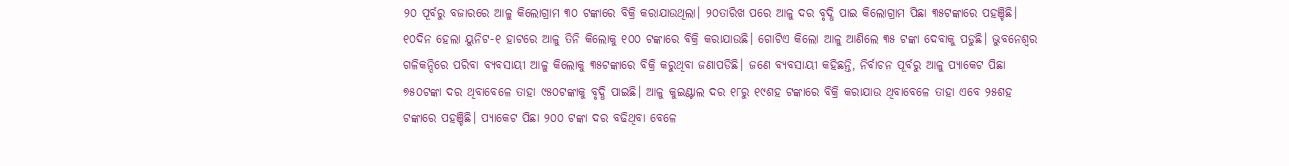୨୦ ପୂର୍ବରୁ ବଜାରରେ ଆଳୁ କିଲୋଗ୍ରାମ ୩୦ ଟଙ୍କାରେ ବିକ୍ରି କରାଯାଉଥିଲା। ୨୦ତାରିଖ ପରେ ଆଳୁ ଦର ବୃଦ୍ଧି ପାଇ କିଲୋଗ୍ରାମ ପିଛା ୩୫ଟଙ୍କାରେ ପହଞ୍ଚିଛି। ୧୦ଦିନ ହେଲା ୟୁନିଟ-୧ ହାଟରେ ଆଳୁ ତିନି କିଲୋକୁ ୧୦୦ ଟଙ୍କାରେ ବିକ୍ରି କରାଯାଉଛି। ଗୋଟିଏ କିଲୋ ଆଳୁ ଆଣିଲେ ୩୫ ଟଙ୍କା ଦେବାକୁ ପଡୁଛି। ଭୁବନେଶ୍ବର ଗଳିକନ୍ଦିରେ ପରିବା ବ୍ୟବସାୟୀ ଆଳୁ କିଲୋକୁ ୩୫ଟଙ୍କାରେ ବିକ୍ରି କରୁଥିବା ଜଣାପଡିଛି। ଜଣେ ବ୍ୟବସାୟୀ କହିଛନ୍ତି, ନିର୍ବାଚନ ପୂର୍ବରୁ ଆଳୁ ପ୍ୟାକେଟ ପିଛା ୭୫୦ଟଙ୍କା ଦର ଥିବାବେଳେ ତାହା ୯୫୦ଟଙ୍କାକୁ ବୃଦ୍ଧି ପାଇଛି। ଆଳୁ କୁଇଣ୍ଟାଲ ଦର ୧୮ରୁ ୧୯ଶହ ଟଙ୍କାରେ ବିକ୍ରି କରାଯାଉ ଥିବାବେଳେ ତାହା ଏବେ ୨୫ଶହ ଟଙ୍କାରେ ପହଞ୍ଚିଛି। ପ୍ୟାକେଟ ପିଛା ୨୦୦ ଟଙ୍କା ଦର ବଢିଥିବା ବେଳେ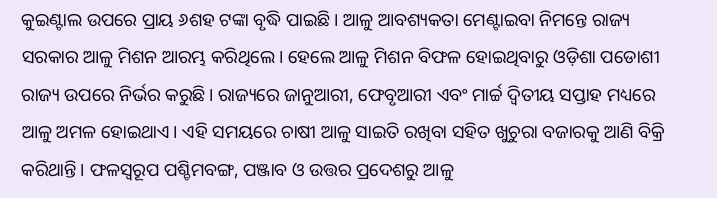କୁଇଣ୍ଟାଲ ଉପରେ ପ୍ରାୟ ୬ଶହ ଟଙ୍କା ବୃଦ୍ଧି ପାଇଛି। ଆଳୁ ଆବଶ୍ୟକତା ମେଣ୍ଟାଇବା ନିମନ୍ତେ ରାଜ୍ୟ ସରକାର ଆଳୁ ମିଶନ ଆରମ୍ଭ କରିଥିଲେ। ହେଲେ ଆଳୁ ମିଶନ ବିଫଳ ହୋଇଥିବାରୁ ଓଡ଼ିଶା ପଡୋଶୀ ରାଜ୍ୟ ଉପରେ ନିର୍ଭର କରୁଛି। ରାଜ୍ୟରେ ଜାନୁଆରୀ, ଫେବୃଆରୀ ଏବଂ ମାର୍ଚ୍ଚ ଦ୍ବିତୀୟ ସପ୍ତାହ ମଧ୍ୟରେ ଆଳୁ ଅମଳ ହୋଇଥାଏ। ଏହି ସମୟରେ ଚାଷୀ ଆଳୁ ସାଇତି ରଖିବା ସହିତ ଖୁଚୁରା ବଜାରକୁ ଆଣି ବିକ୍ରି କରିଥାନ୍ତି। ଫଳସ୍ବରୂପ ପଶ୍ଚିମବଙ୍ଗ, ପଞ୍ଜାବ ଓ ଉତ୍ତର ପ୍ରଦେଶରୁ ଆଳୁ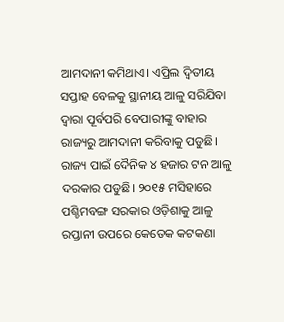ଆମଦାନୀ କମିଥାଏ। ଏପ୍ରିଲ ଦ୍ବିତୀୟ ସପ୍ତାହ ବେଳକୁ ସ୍ଥାନୀୟ ଆଳୁ ସରିଯିବା ଦ୍ବାରା ପୂର୍ବପରି ବେପାରୀଙ୍କୁ ବାହାର ରାଜ୍ୟରୁ ଆମଦାନୀ କରିବାକୁ ପଡୁଛି। ରାଜ୍ୟ ପାଇଁ ଦୈନିକ ୪ ହଜାର ଟନ ଆଳୁ ଦରକାର ପଡୁଛି। ୨୦୧୫ ମସିହାରେ ପଶ୍ଚିମବଙ୍ଗ ସରକାର ଓଡ଼ିଶାକୁ ଆଳୁ ରପ୍ତାନୀ ଉପରେ କେତେକ କଟକଣା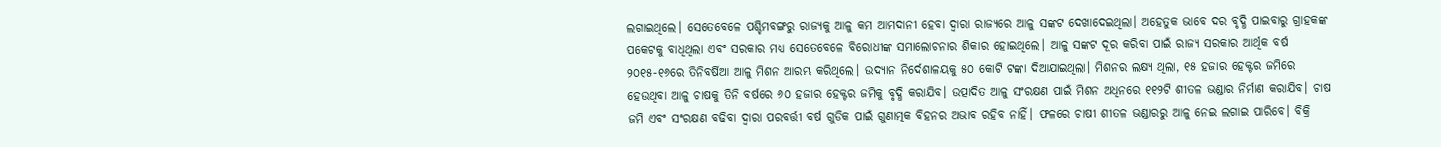ଲଗାଇଥିଲେ। ସେତେବେଳେ ପଶ୍ଚିମବଙ୍ଗରୁ ରାଜ୍ୟକୁ ଆଳୁ କମ ଆମଦାନୀ ହେବା ଦ୍ବାରା ରାଜ୍ୟରେ ଆଳୁ ସଙ୍କଟ ଦେଖାଦେଇଥିଲା। ଅହେତୁକ ଭାବେ ଦର ବୃଦ୍ଧି ପାଇବାରୁ ଗ୍ରାହକଙ୍କ ପକେଟକୁ ବାଧିଥିଲା ଏବଂ ସରକାର ମଧ୍ୟ ସେତେବେଳେ ବିରୋଧୀଙ୍କ ସମାଲୋଚନାର ଶିକାର ହୋଇଥିଲେ। ଆଳୁ ସଙ୍କଟ ଦୂର କରିବା ପାଇଁ ରାଜ୍ୟ ସରକାର ଆର୍ଥିକ ବର୍ଷ ୨୦୧୫-୧୬ରେ ତିନିବର୍ଷିଆ ଆଳୁ ମିଶନ ଆରମ୍ଭ କରିଥିଲେ। ଉଦ୍ୟାନ ନିର୍ଦେଶାଳୟକୁ ୫୦ କୋଟି ଟଙ୍କା ଦିଆଯାଇଥିଲା। ମିଶନର ଲକ୍ଷ୍ୟ ଥିଲା, ୧୫ ହଜାର ହେକ୍ଟର ଜମିରେ ହେଉଥିବା ଆଳୁ ଚାଷକୁ ତିନି ବର୍ଷରେ ୬୦ ହଜାର ହେକ୍ଟର ଜମିକୁ ବୃଦ୍ଧି କରାଯିବ। ଉତ୍ପାଦିତ ଆଳୁ ସଂରକ୍ଷଣ ପାଇଁ ମିଶନ ଅଧିନରେ ୧୧୨ଟି ଶୀତଳ ଭଣ୍ଡାର ନିର୍ମାଣ କରାଯିବ। ଚାଷ ଜମି ଏବଂ ସଂରକ୍ଷଣ ବଢିବା ଦ୍ବାରା ପରବର୍ତ୍ତୀ ବର୍ଷ ଗୁଡିକ ପାଇଁ ଗୁଣାତ୍ମକ ବିହନର ଅଭାବ ରହିବ ନାହିଁ। ଫଳରେ ଚାଷୀ ଶୀତଳ ଭଣ୍ଡାରରୁ ଆଳୁ ନେଇ ଲଗାଇ ପାରିବେ। ବିକ୍ରି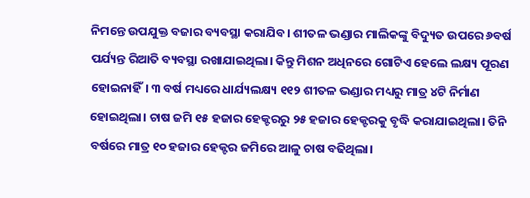ନିମନ୍ତେ ଉପଯୁକ୍ତ ବଜାର ବ୍ୟବସ୍ଥା କରାଯିବ। ଶୀତଳ ଭଣ୍ଡାର ମାଲିକଙ୍କୁ ବିଦ୍ୟୁତ ଉପରେ ୬ବର୍ଷ ପର୍ଯ୍ୟନ୍ତ ରିଆତି ବ୍ୟବସ୍ଥା ରଖାଯାଇଥିଲା। କିନ୍ତୁ ମିଶନ ଅଧିନରେ ଗୋଟିଏ ହେଲେ ଲକ୍ଷ୍ୟ ପୂରଣ ହୋଇନାହିଁ। ୩ ବର୍ଷ ମଧ୍ୟରେ ଧାର୍ଯ୍ୟଲକ୍ଷ୍ୟ ୧୧୨ ଶୀତଳ ଭଣ୍ଡାର ମଧ୍ୟରୁ ମାତ୍ର ୪ଟି ନିର୍ମାଣ ହୋଇଥିଲା। ଚାଷ ଜମି ୧୫ ହଜାର ହେକ୍ଟରରୁ ୨୫ ହଜାର ହେକ୍ଟରକୁ ବୃଦ୍ଧି କରାଯାଇଥିଲା। ତିନି ବର୍ଷରେ ମାତ୍ର ୧୦ ହଜାର ହେକ୍ଟର ଜମିରେ ଆଳୁ ଚାଷ ବଢିଥିଲା।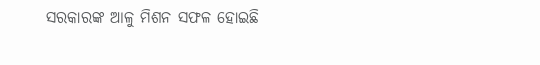ସରକାରଙ୍କ ଆଳୁ ମିଶନ ସଫଳ ହୋଇଛି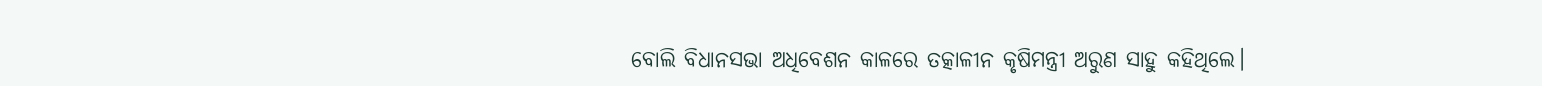ବୋଲି ବିଧାନସଭା ଅଧିବେଶନ କାଳରେ ତତ୍କାଳୀନ କୃଷିମନ୍ତ୍ରୀ ଅରୁଣ ସାହୁ କହିଥିଲେ।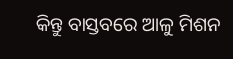କିନ୍ତୁ ବାସ୍ତବରେ ଆଳୁ ମିଶନ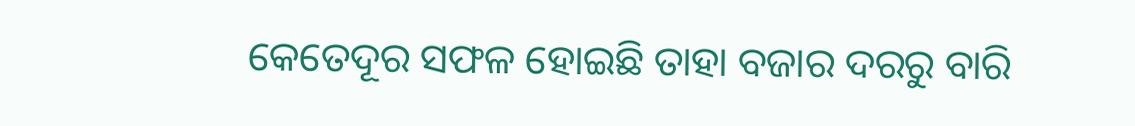କେତେଦୂର ସଫଳ ହୋଇଛି ତାହା ବଜାର ଦରରୁ ବାରି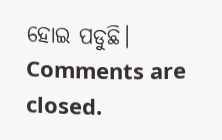ହୋଇ ପଡୁଛି।
Comments are closed.